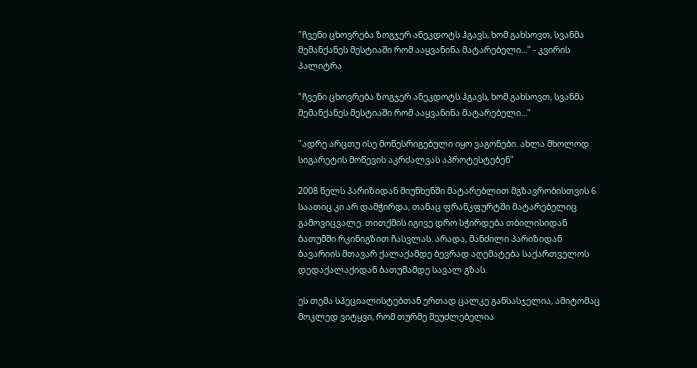"ჩვენი ცხოვრება ზოგჯერ ანეკდოტს ჰგავს, ხომ გახსოვთ, სვანმა მემანქანეს მესტიაში რომ ააყვანინა მატარებელი..." - კვირის პალიტრა

"ჩვენი ცხოვრება ზოგჯერ ანეკდოტს ჰგავს, ხომ გახსოვთ, სვანმა მემანქანეს მესტიაში რომ ააყვანინა მატარებელი..."

"ადრე არცთუ ისე მოწესრიგებული იყო ვაგონები. ახლა მხოლოდ სიგარეტის მოწევის აკრძალვას აპროტესტებენ"

2008 წელს პარიზიდან მიუნხენში მატარებლით მგზავრობისთვის 6 საათიც კი არ დამჭირდა, თანაც ფრანკფურტში მატარებელიც გამოვიცვალე. თითქმის იგივე დრო სჭირდება თბილისიდან ბათუმში რკინიგზით ჩასვლას. არადა, მანძილი პარიზიდან ბავარიის მთავარ ქალაქამდე ბევრად აღემატება საქართველოს დედაქალაქიდან ბათუმამდე სავალ გზას.

ეს თემა სპეციალისტებთან ერთად ცალკე განსასჯელია, ამიტომაც მოკლედ ვიტყვი, რომ თურმე შეუძლებელია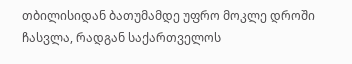თბილისიდან ბათუმამდე უფრო მოკლე დროში ჩასვლა, რადგან საქართველოს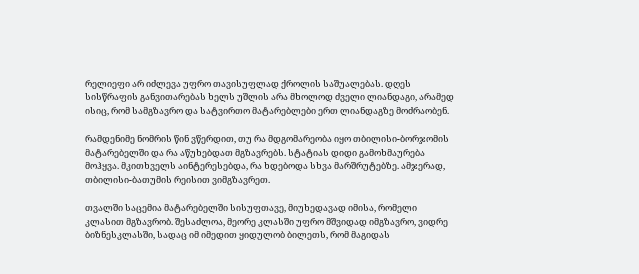რელიეფი არ იძლევა უფრო თავისუფლად ქროლის საშუალებას. დღეს სისწრაფის განვითარებას ხელს უშლის არა მხოლოდ ძველი ლიანდაგი, არამედ ისიც, რომ სამგზავრო და სატვირთო მატარებლები ერთ ლიანდაგზე მოძრაობენ.

რამდენიმე ნომრის წინ ვწერდით, თუ რა მდგომარეობა იყო თბილისი-ბორჯომის მატარებელში და რა აწუხებდათ მგზავრებს. სტატიას დიდი გამოხმაურება მოჰყვა. მკითხველს აინტერესებდა, რა ხდებოდა სხვა მარშრუტებზე. ამჯერად, თბილისი-ბათუმის რეისით ვიმგზავრეთ.

თვალში საცემია მატარებელში სისუფთავე, მიუხედავად იმისა, რომელი კლასით მგზავრობ. შესაძლოა, მეორე კლასში უფრო მშვიდად იმგზავრო, ვიდრე ბიზნესკლასში, სადაც იმ იმედით ყიდულობ ბილეთს, რომ მაგიდას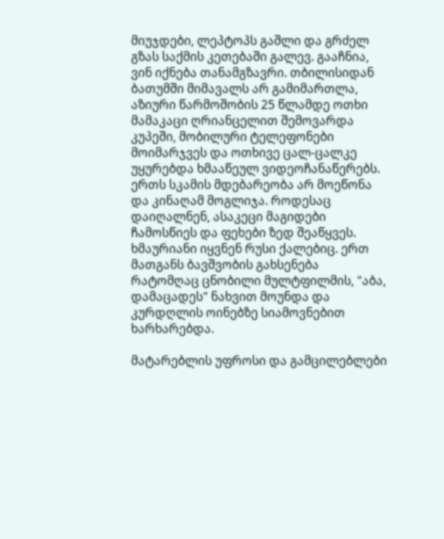მიუჯდები, ლეპტოპს გაშლი და გრძელ გზას საქმის კეთებაში გალევ. გააჩნია, ვინ იქნება თანამგზავრი. თბილისიდან ბათუმში მიმავალს არ გამიმართლა, აზიური წარმოშობის 25 წლამდე ოთხი მამაკაცი ღრიანცელით შემოვარდა კუპეში, მობილური ტელეფონები მოიმარჯვეს და ოთხივე ცალ-ცალკე უყურებდა ხმააწეულ ვიდეოჩანაწერებს. ერთს სკამის მდებარეობა არ მოეწონა და კინაღამ მოგლიჯა. როდესაც დაიღალნენ, ასაკეცი მაგიდები ჩამოსწიეს და ფეხები ზედ შეაწყვეს. ხმაურიანი იყვნენ რუსი ქალებიც. ერთ მათგანს ბავშვობის გახსენება რატომღაც ცნობილი მულტფილმის, "აბა, დამაცადეს" ნახვით მოუნდა და კურდღლის ოინებზე სიამოვნებით ხარხარებდა.

მატარებლის უფროსი და გამცილებლები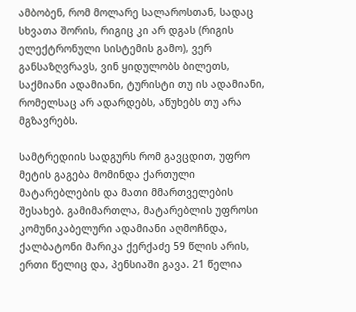ამბობენ, რომ მოლარე სალაროსთან, სადაც სხვათა შორის, რიგიც კი არ დგას (რიგის ელექტრონული სისტემის გამო), ვერ განსაზღვრავს, ვინ ყიდულობს ბილეთს, საქმიანი ადამიანი, ტურისტი თუ ის ადამიანი, რომელსაც არ ადარდებს, აწუხებს თუ არა მგზავრებს.

სამტრედიის სადგურს რომ გავცდით, უფრო მეტის გაგება მომინდა ქართული მატარებლების და მათი მმართველების შესახებ. გამიმართლა, მატარებლის უფროსი კომუნიკაბელური ადამიანი აღმოჩნდა, ქალბატონი მარიკა ქერქაძე 59 წლის არის, ერთი წელიც და, პენსიაში გავა. 21 წელია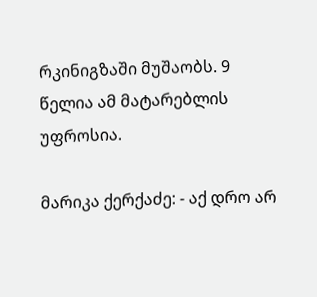რკინიგზაში მუშაობს. 9 წელია ამ მატარებლის უფროსია.

მარიკა ქერქაძე: - აქ დრო არ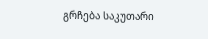გრჩება საკუთარი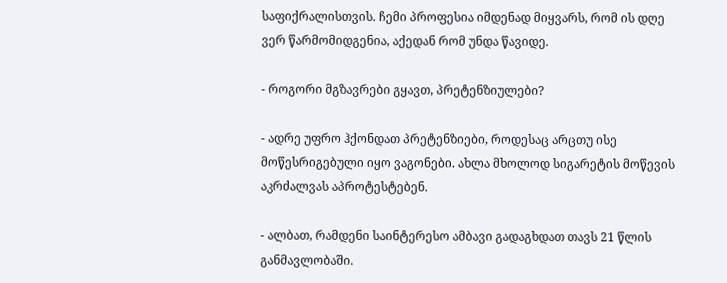საფიქრალისთვის. ჩემი პროფესია იმდენად მიყვარს, რომ ის დღე ვერ წარმომიდგენია, აქედან რომ უნდა წავიდე.

- როგორი მგზავრები გყავთ, პრეტენზიულები?

- ადრე უფრო ჰქონდათ პრეტენზიები, როდესაც არცთუ ისე მოწესრიგებული იყო ვაგონები. ახლა მხოლოდ სიგარეტის მოწევის აკრძალვას აპროტესტებენ.

- ალბათ, რამდენი საინტერესო ამბავი გადაგხდათ თავს 21 წლის განმავლობაში.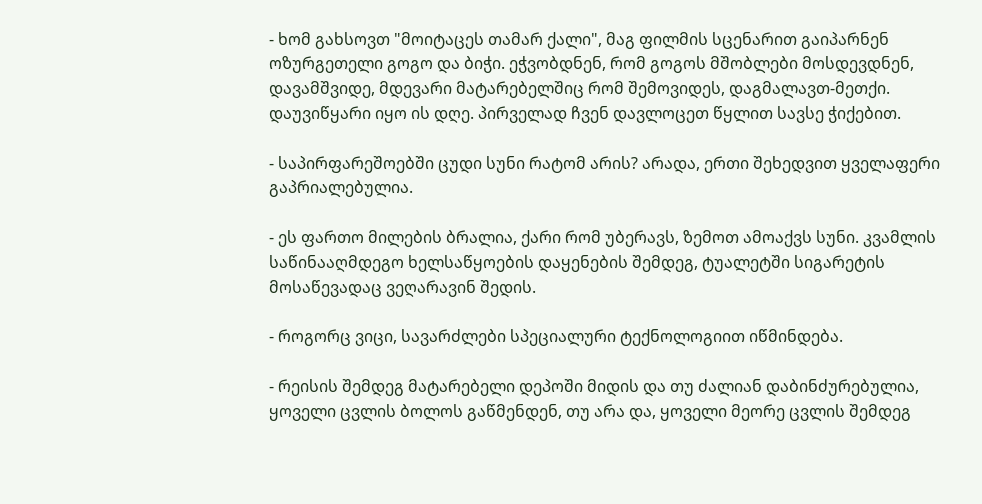- ხომ გახსოვთ "მოიტაცეს თამარ ქალი", მაგ ფილმის სცენარით გაიპარნენ ოზურგეთელი გოგო და ბიჭი. ეჭვობდნენ, რომ გოგოს მშობლები მოსდევდნენ, დავამშვიდე, მდევარი მატარებელშიც რომ შემოვიდეს, დაგმალავთ-მეთქი. დაუვიწყარი იყო ის დღე. პირველად ჩვენ დავლოცეთ წყლით სავსე ჭიქებით.

- საპირფარეშოებში ცუდი სუნი რატომ არის? არადა, ერთი შეხედვით ყველაფერი გაპრიალებულია.

- ეს ფართო მილების ბრალია, ქარი რომ უბერავს, ზემოთ ამოაქვს სუნი. კვამლის საწინააღმდეგო ხელსაწყოების დაყენების შემდეგ, ტუალეტში სიგარეტის მოსაწევადაც ვეღარავინ შედის.

- როგორც ვიცი, სავარძლები სპეციალური ტექნოლოგიით იწმინდება.

- რეისის შემდეგ მატარებელი დეპოში მიდის და თუ ძალიან დაბინძურებულია, ყოველი ცვლის ბოლოს გაწმენდენ, თუ არა და, ყოველი მეორე ცვლის შემდეგ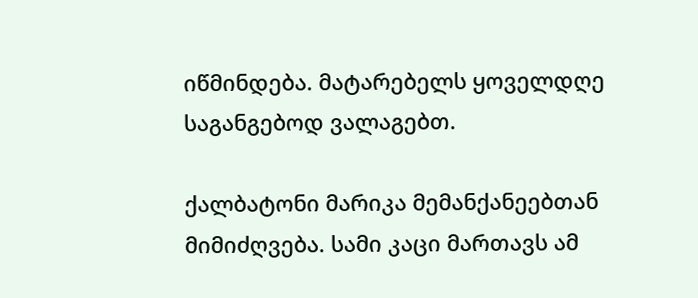იწმინდება. მატარებელს ყოველდღე საგანგებოდ ვალაგებთ.

ქალბატონი მარიკა მემანქანეებთან მიმიძღვება. სამი კაცი მართავს ამ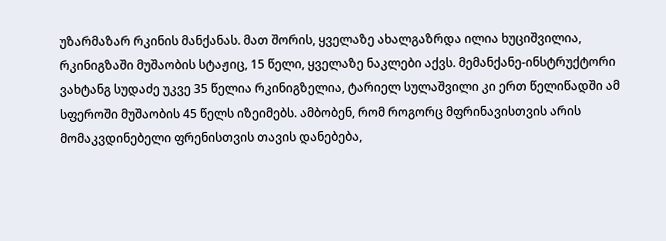უზარმაზარ რკინის მანქანას. მათ შორის, ყველაზე ახალგაზრდა ილია ხუციშვილია, რკინიგზაში მუშაობის სტაჟიც, 15 წელი, ყველაზე ნაკლები აქვს. მემანქანე-ინსტრუქტორი ვახტანგ სუდაძე უკვე 35 წელია რკინიგზელია, ტარიელ სულაშვილი კი ერთ წელიწადში ამ სფეროში მუშაობის 45 წელს იზეიმებს. ამბობენ, რომ როგორც მფრინავისთვის არის მომაკვდინებელი ფრენისთვის თავის დანებება,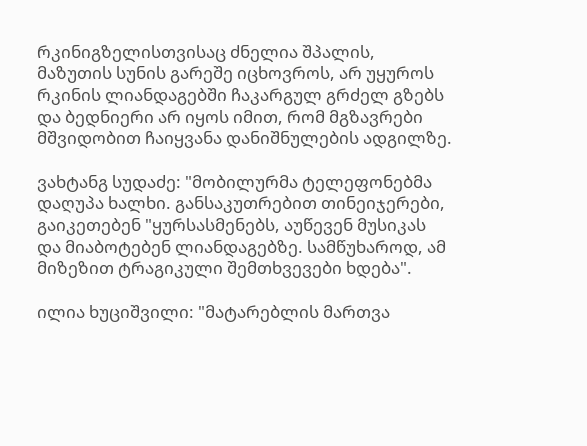რკინიგზელისთვისაც ძნელია შპალის, მაზუთის სუნის გარეშე იცხოვროს, არ უყუროს რკინის ლიანდაგებში ჩაკარგულ გრძელ გზებს და ბედნიერი არ იყოს იმით, რომ მგზავრები მშვიდობით ჩაიყვანა დანიშნულების ადგილზე.

ვახტანგ სუდაძე: "მობილურმა ტელეფონებმა დაღუპა ხალხი. განსაკუთრებით თინეიჯერები, გაიკეთებენ "ყურსასმენებს, აუწევენ მუსიკას და მიაბოტებენ ლიანდაგებზე. სამწუხაროდ, ამ მიზეზით ტრაგიკული შემთხვევები ხდება".

ილია ხუციშვილი: "მატარებლის მართვა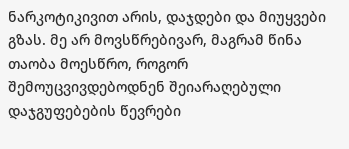ნარკოტიკივით არის, დაჯდები და მიუყვები გზას. მე არ მოვსწრებივარ, მაგრამ წინა თაობა მოესწრო, როგორ შემოუცვივდებოდნენ შეიარაღებული დაჯგუფებების წევრები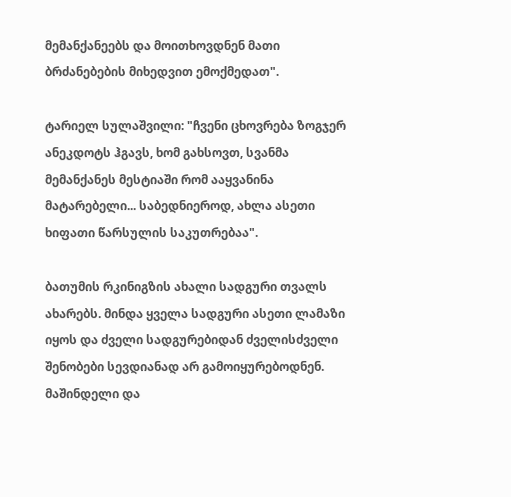მემანქანეებს და მოითხოვდნენ მათი ბრძანებების მიხედვით ემოქმედათ".

ტარიელ სულაშვილი: "ჩვენი ცხოვრება ზოგჯერ ანეკდოტს ჰგავს, ხომ გახსოვთ, სვანმა მემანქანეს მესტიაში რომ ააყვანინა მატარებელი... საბედნიეროდ, ახლა ასეთი ხიფათი წარსულის საკუთრებაა".

ბათუმის რკინიგზის ახალი სადგური თვალს ახარებს. მინდა ყველა სადგური ასეთი ლამაზი იყოს და ძველი სადგურებიდან ძველისძველი შენობები სევდიანად არ გამოიყურებოდნენ. მაშინდელი და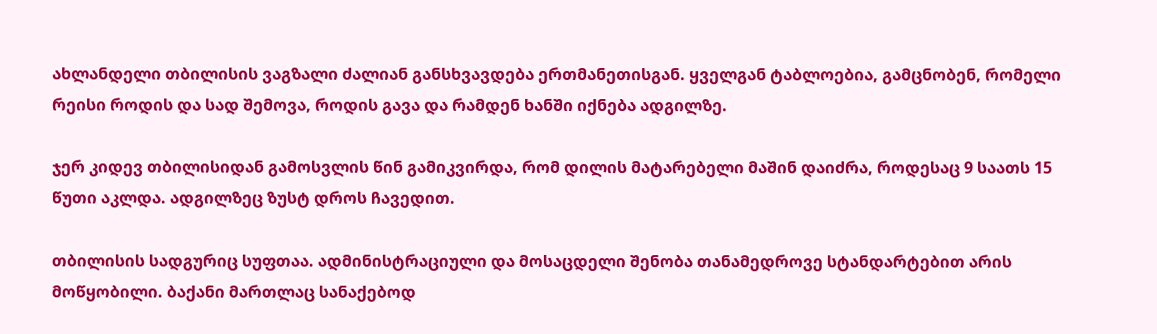ახლანდელი თბილისის ვაგზალი ძალიან განსხვავდება ერთმანეთისგან. ყველგან ტაბლოებია, გამცნობენ, რომელი რეისი როდის და სად შემოვა, როდის გავა და რამდენ ხანში იქნება ადგილზე.

ჯერ კიდევ თბილისიდან გამოსვლის წინ გამიკვირდა, რომ დილის მატარებელი მაშინ დაიძრა, როდესაც 9 საათს 15 წუთი აკლდა. ადგილზეც ზუსტ დროს ჩავედით.

თბილისის სადგურიც სუფთაა. ადმინისტრაციული და მოსაცდელი შენობა თანამედროვე სტანდარტებით არის მოწყობილი. ბაქანი მართლაც სანაქებოდ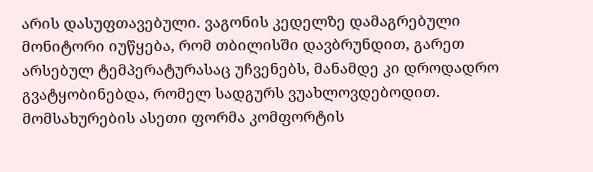არის დასუფთავებული. ვაგონის კედელზე დამაგრებული მონიტორი იუწყება, რომ თბილისში დავბრუნდით, გარეთ არსებულ ტემპერატურასაც უჩვენებს, მანამდე კი დროდადრო გვატყობინებდა, რომელ სადგურს ვუახლოვდებოდით. მომსახურების ასეთი ფორმა კომფორტის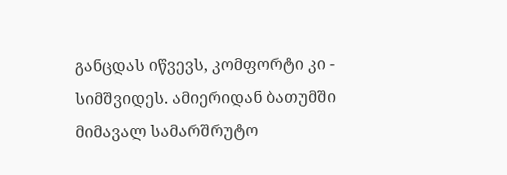განცდას იწვევს, კომფორტი კი - სიმშვიდეს. ამიერიდან ბათუმში მიმავალ სამარშრუტო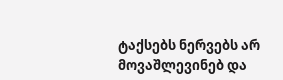ტაქსებს ნერვებს არ მოვაშლევინებ და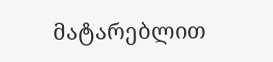მატარებლით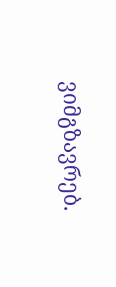ვიმგზავრებ.